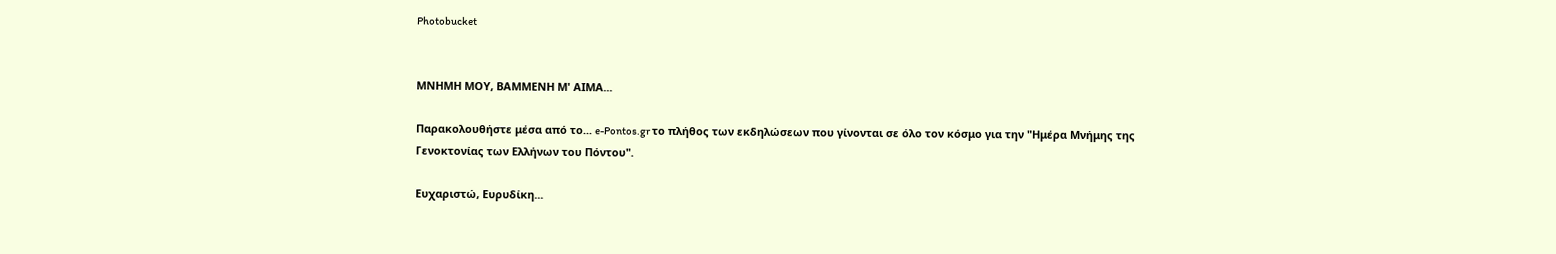Photobucket


ΜΝΗΜΗ ΜΟΥ, ΒΑΜΜΕΝΗ Μ' ΑΙΜΑ...

Παρακολουθήστε μέσα από το... e-Pontos.gr το πλήθος των εκδηλώσεων που γίνονται σε όλο τον κόσμο για την "Ημέρα Μνήμης της Γενοκτονίας των Ελλήνων του Πόντου".

Ευχαριστώ, Ευρυδίκη...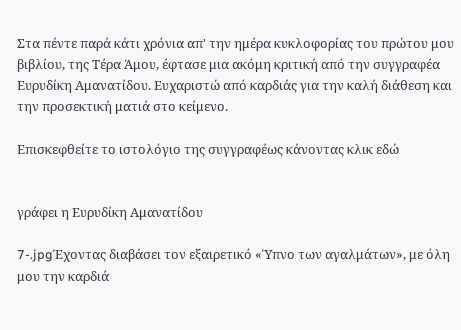Στα πέντε παρά κάτι χρόνια απ' την ημέρα κυκλοφορίας του πρώτου μου βιβλίου, της Τέρα Άμου, έφτασε μια ακόμη κριτική από την συγγραφέα Ευρυδίκη Αμανατίδου. Ευχαριστώ από καρδιάς για την καλή διάθεση και την προσεκτική ματιά στο κείμενο.

Επισκεφθείτε το ιστολόγιο της συγγραφέως κάνοντας κλικ εδώ


γράφει η Ευρυδίκη Αμανατίδου

7-.jpgΈχοντας διαβάσει τον εξαιρετικό «Ύπνο των αγαλμάτων», με όλη μου την καρδιά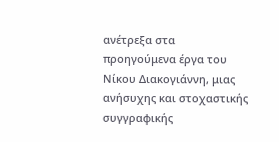ανέτρεξα στα προηγούμενα έργα του Νίκου Διακογιάννη, μιας ανήσυχης και στοχαστικής συγγραφικής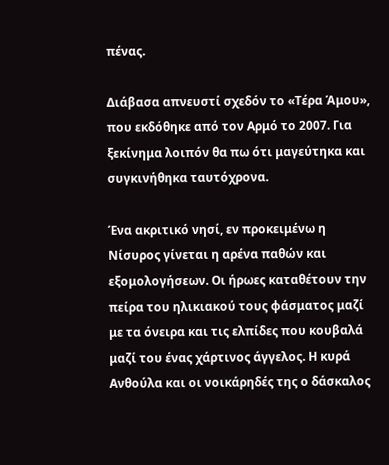πένας.

Διάβασα απνευστί σχεδόν το «Τέρα Άμου», που εκδόθηκε από τον Αρμό το 2007. Για ξεκίνημα λοιπόν θα πω ότι μαγεύτηκα και συγκινήθηκα ταυτόχρονα.

Ένα ακριτικό νησί, εν προκειμένω η Νίσυρος γίνεται η αρένα παθών και εξομολογήσεων. Οι ήρωες καταθέτουν την πείρα του ηλικιακού τους φάσματος μαζί με τα όνειρα και τις ελπίδες που κουβαλά μαζί του ένας χάρτινος άγγελος. Η κυρά Ανθούλα και οι νοικάρηδές της ο δάσκαλος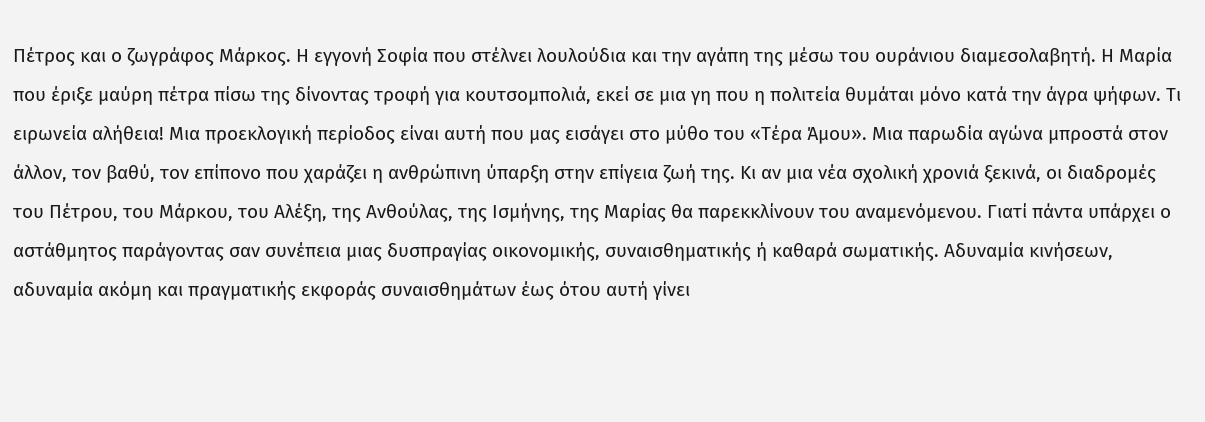Πέτρος και ο ζωγράφος Μάρκος. Η εγγονή Σοφία που στέλνει λουλούδια και την αγάπη της μέσω του ουράνιου διαμεσολαβητή. Η Μαρία που έριξε μαύρη πέτρα πίσω της δίνοντας τροφή για κουτσομπολιά, εκεί σε μια γη που η πολιτεία θυμάται μόνο κατά την άγρα ψήφων. Τι ειρωνεία αλήθεια! Μια προεκλογική περίοδος είναι αυτή που μας εισάγει στο μύθο του «Τέρα Άμου». Μια παρωδία αγώνα μπροστά στον άλλον, τον βαθύ, τον επίπονο που χαράζει η ανθρώπινη ύπαρξη στην επίγεια ζωή της. Κι αν μια νέα σχολική χρονιά ξεκινά, οι διαδρομές του Πέτρου, του Μάρκου, του Αλέξη, της Ανθούλας, της Ισμήνης, της Μαρίας θα παρεκκλίνουν του αναμενόμενου. Γιατί πάντα υπάρχει ο αστάθμητος παράγοντας σαν συνέπεια μιας δυσπραγίας οικονομικής, συναισθηματικής ή καθαρά σωματικής. Αδυναμία κινήσεων, αδυναμία ακόμη και πραγματικής εκφοράς συναισθημάτων έως ότου αυτή γίνει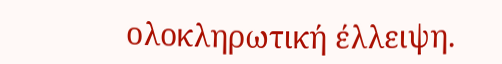ολοκληρωτική έλλειψη.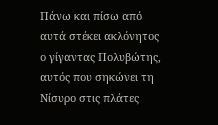Πάνω και πίσω από αυτά στέκει ακλόνητος ο γίγαντας Πολυβώτης, αυτός που σηκώνει τη Νίσυρο στις πλάτες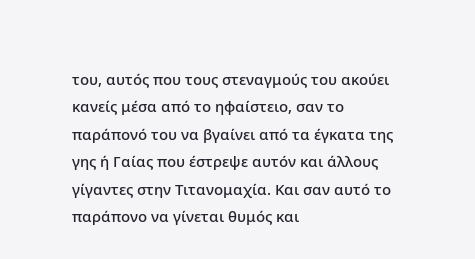του, αυτός που τους στεναγμούς του ακούει κανείς μέσα από το ηφαίστειο, σαν το παράπονό του να βγαίνει από τα έγκατα της γης ή Γαίας που έστρεψε αυτόν και άλλους γίγαντες στην Τιτανομαχία. Και σαν αυτό το παράπονο να γίνεται θυμός και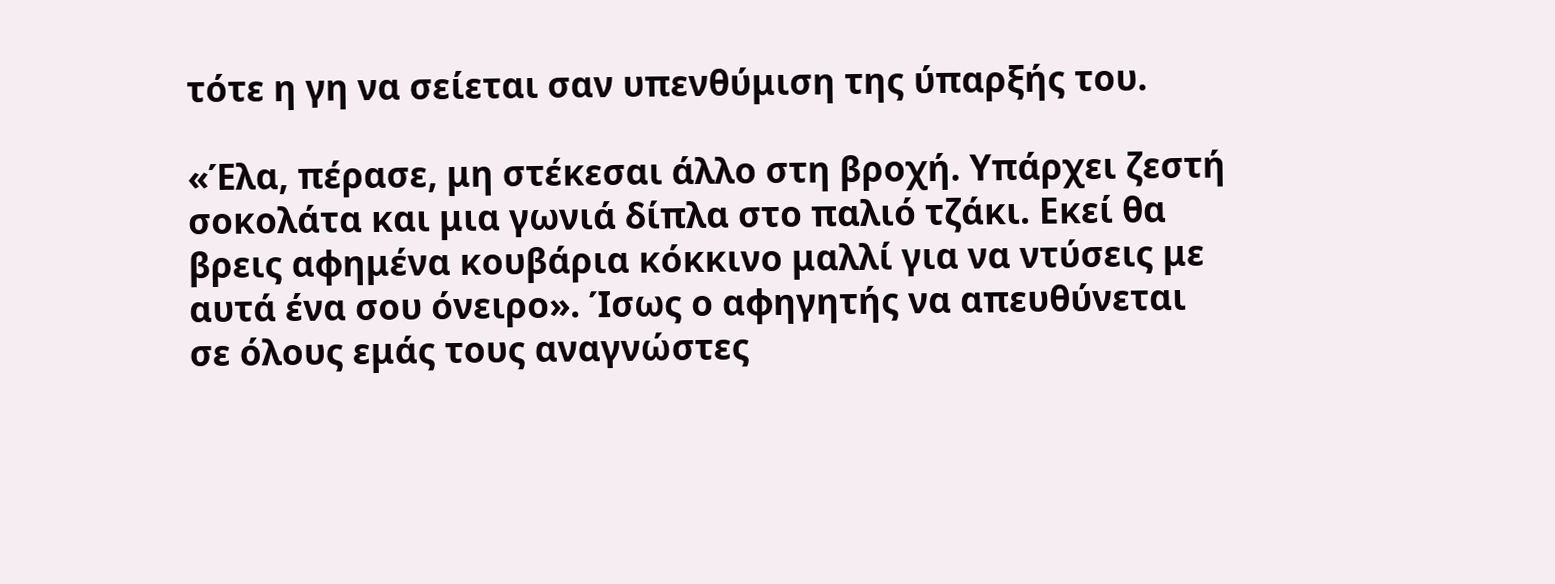τότε η γη να σείεται σαν υπενθύμιση της ύπαρξής του.

«Έλα, πέρασε, μη στέκεσαι άλλο στη βροχή. Υπάρχει ζεστή σοκολάτα και μια γωνιά δίπλα στο παλιό τζάκι. Εκεί θα βρεις αφημένα κουβάρια κόκκινο μαλλί για να ντύσεις με αυτά ένα σου όνειρο». Ίσως ο αφηγητής να απευθύνεται σε όλους εμάς τους αναγνώστες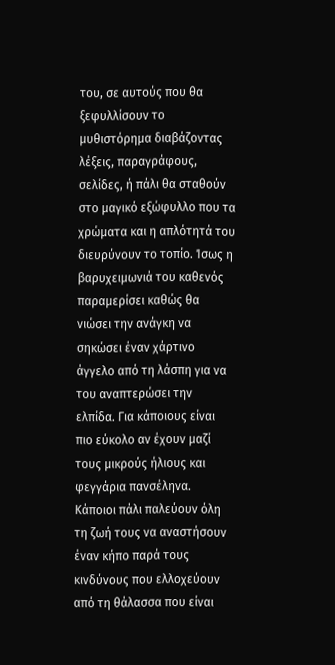του, σε αυτούς που θα ξεφυλλίσουν το μυθιστόρημα διαβάζοντας λέξεις, παραγράφους, σελίδες, ή πάλι θα σταθούν στο μαγικό εξώφυλλο που τα χρώματα και η απλότητά του διευρύνουν το τοπίο. Ίσως η βαρυχειμωνιά του καθενός παραμερίσει καθώς θα νιώσει την ανάγκη να σηκώσει έναν χάρτινο άγγελο από τη λάσπη για να του αναπτερώσει την ελπίδα. Για κάποιους είναι πιο εύκολο αν έχουν μαζί τους μικρούς ήλιους και φεγγάρια πανσέληνα. Κάποιοι πάλι παλεύουν όλη τη ζωή τους να αναστήσουν έναν κήπο παρά τους κινδύνους που ελλοχεύουν από τη θάλασσα που είναι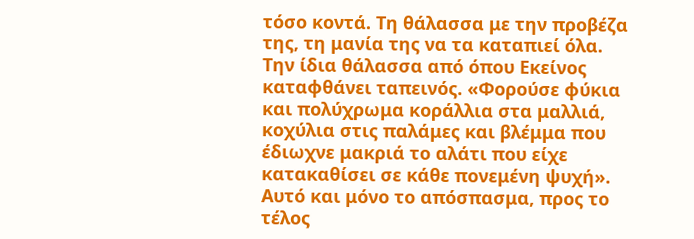τόσο κοντά. Τη θάλασσα με την προβέζα της, τη μανία της να τα καταπιεί όλα. Την ίδια θάλασσα από όπου Εκείνος καταφθάνει ταπεινός. «Φορούσε φύκια και πολύχρωμα κοράλλια στα μαλλιά, κοχύλια στις παλάμες και βλέμμα που έδιωχνε μακριά το αλάτι που είχε κατακαθίσει σε κάθε πονεμένη ψυχή». Αυτό και μόνο το απόσπασμα, προς το τέλος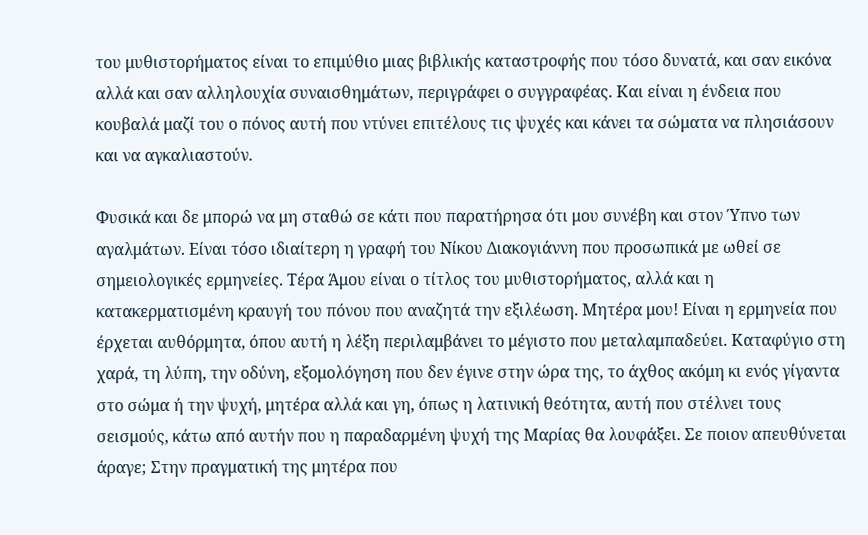του μυθιστορήματος είναι το επιμύθιο μιας βιβλικής καταστροφής που τόσο δυνατά, και σαν εικόνα αλλά και σαν αλληλουχία συναισθημάτων, περιγράφει ο συγγραφέας. Και είναι η ένδεια που κουβαλά μαζί του ο πόνος αυτή που ντύνει επιτέλους τις ψυχές και κάνει τα σώματα να πλησιάσουν και να αγκαλιαστούν.

Φυσικά και δε μπορώ να μη σταθώ σε κάτι που παρατήρησα ότι μου συνέβη και στον Ύπνο των αγαλμάτων. Είναι τόσο ιδιαίτερη η γραφή του Νίκου Διακογιάννη που προσωπικά με ωθεί σε σημειολογικές ερμηνείες. Τέρα Άμου είναι ο τίτλος του μυθιστορήματος, αλλά και η κατακερματισμένη κραυγή του πόνου που αναζητά την εξιλέωση. Μητέρα μου! Είναι η ερμηνεία που έρχεται αυθόρμητα, όπου αυτή η λέξη περιλαμβάνει το μέγιστο που μεταλαμπαδεύει. Καταφύγιο στη χαρά, τη λύπη, την οδύνη, εξομολόγηση που δεν έγινε στην ώρα της, το άχθος ακόμη κι ενός γίγαντα στο σώμα ή την ψυχή, μητέρα αλλά και γη, όπως η λατινική θεότητα, αυτή που στέλνει τους σεισμούς, κάτω από αυτήν που η παραδαρμένη ψυχή της Μαρίας θα λουφάξει. Σε ποιον απευθύνεται άραγε; Στην πραγματική της μητέρα που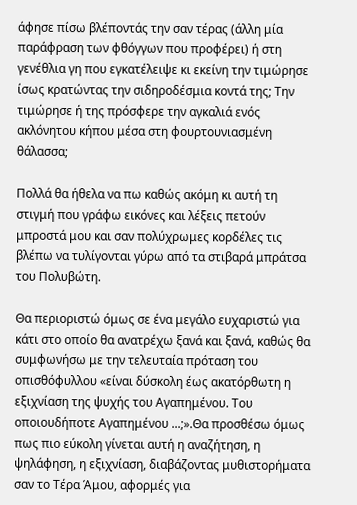άφησε πίσω βλέποντάς την σαν τέρας (άλλη μία παράφραση των φθόγγων που προφέρει) ή στη γενέθλια γη που εγκατέλειψε κι εκείνη την τιμώρησε ίσως κρατώντας την σιδηροδέσμια κοντά της; Την τιμώρησε ή της πρόσφερε την αγκαλιά ενός ακλόνητου κήπου μέσα στη φουρτουνιασμένη θάλασσα;

Πολλά θα ήθελα να πω καθώς ακόμη κι αυτή τη στιγμή που γράφω εικόνες και λέξεις πετούν μπροστά μου και σαν πολύχρωμες κορδέλες τις βλέπω να τυλίγονται γύρω από τα στιβαρά μπράτσα του Πολυβώτη.

Θα περιοριστώ όμως σε ένα μεγάλο ευχαριστώ για κάτι στο οποίο θα ανατρέχω ξανά και ξανά, καθώς θα συμφωνήσω με την τελευταία πρόταση του οπισθόφυλλου «είναι δύσκολη έως ακατόρθωτη η εξιχνίαση της ψυχής του Αγαπημένου. Του οποιουδήποτε Αγαπημένου ...;».Θα προσθέσω όμως πως πιο εύκολη γίνεται αυτή η αναζήτηση, η ψηλάφηση, η εξιχνίαση, διαβάζοντας μυθιστορήματα σαν το Τέρα Άμου, αφορμές για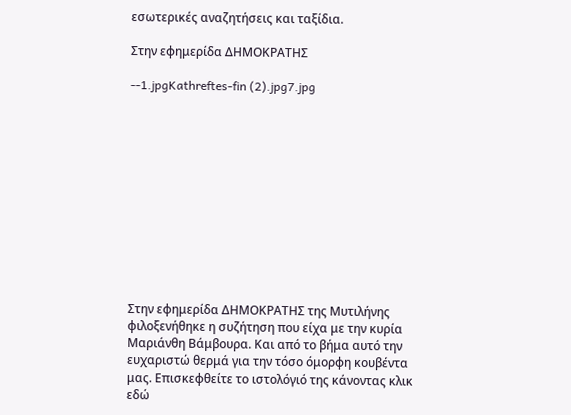εσωτερικές αναζητήσεις και ταξίδια.

Στην εφημερίδα ΔΗΜΟΚΡΑΤΗΣ

--1.jpgKathreftes-fin (2).jpg7.jpg












Στην εφημερίδα ΔΗΜΟΚΡΑΤΗΣ της Μυτιλήνης φιλοξενήθηκε η συζήτηση που είχα με την κυρία Μαριάνθη Βάμβουρα. Και από το βήμα αυτό την ευχαριστώ θερμά για την τόσο όμορφη κουβέντα μας. Επισκεφθείτε το ιστολόγιό της κάνοντας κλικ εδώ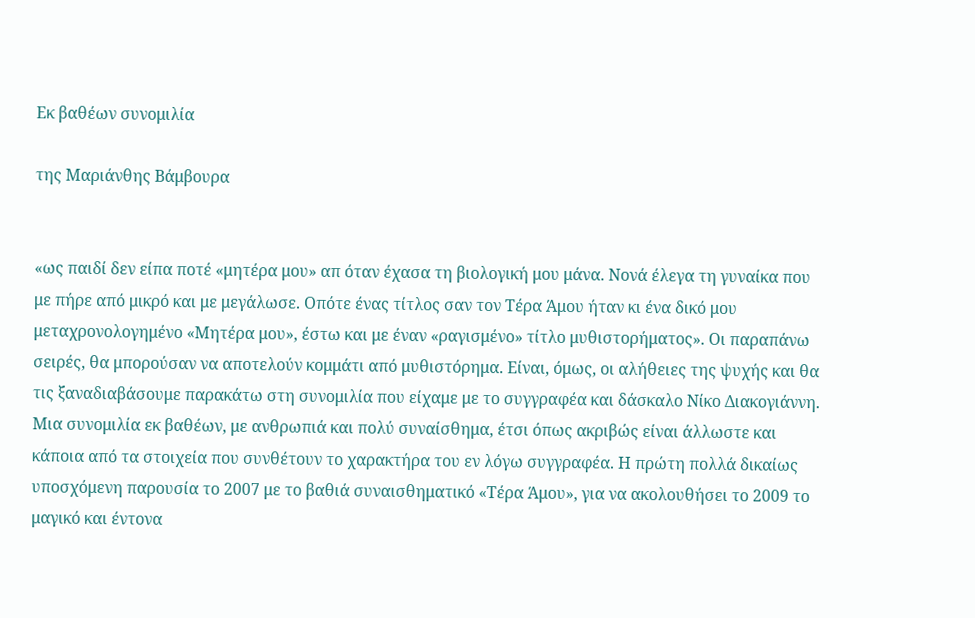Εκ βαθέων συνομιλία

της Μαριάνθης Βάμβουρα


«ως παιδί δεν είπα ποτέ «μητέρα μου» απ όταν έχασα τη βιολογική μου μάνα. Νονά έλεγα τη γυναίκα που με πήρε από μικρό και με μεγάλωσε. Οπότε ένας τίτλος σαν τον Τέρα Άμου ήταν κι ένα δικό μου μεταχρονολογημένο «Μητέρα μου», έστω και με έναν «ραγισμένο» τίτλο μυθιστορήματος». Οι παραπάνω σειρές, θα μπορούσαν να αποτελούν κομμάτι από μυθιστόρημα. Είναι, όμως, οι αλήθειες της ψυχής και θα τις ξαναδιαβάσουμε παρακάτω στη συνομιλία που είχαμε με το συγγραφέα και δάσκαλο Νίκο Διακογιάννη. Μια συνομιλία εκ βαθέων, με ανθρωπιά και πολύ συναίσθημα, έτσι όπως ακριβώς είναι άλλωστε και κάποια από τα στοιχεία που συνθέτουν το χαρακτήρα του εν λόγω συγγραφέα. Η πρώτη πολλά δικαίως υποσχόμενη παρουσία το 2007 με το βαθιά συναισθηματικό «Τέρα Άμου», για να ακολουθήσει το 2009 το μαγικό και έντονα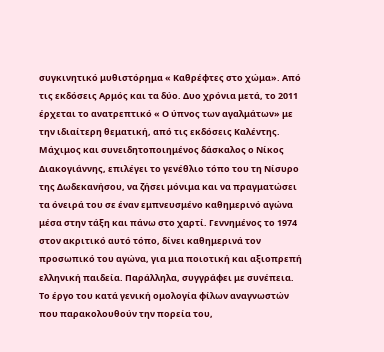συγκινητικό μυθιστόρημα « Καθρέφτες στο χώμα». Από τις εκδόσεις Αρμός και τα δύο. Δυο χρόνια μετά, το 2011 έρχεται το ανατρεπτικό « Ο ύπνος των αγαλμάτων» με την ιδιαίτερη θεματική, από τις εκδόσεις Καλέντης. Μάχιμος και συνειδητοποιημένος δάσκαλος ο Νίκος Διακογιάννης, επιλέγει το γενέθλιο τόπο του τη Νίσυρο της Δωδεκανήσου, να ζήσει μόνιμα και να πραγματώσει τα όνειρά του σε έναν εμπνευσμένο καθημερινό αγώνα μέσα στην τάξη και πάνω στο χαρτί. Γεννημένος το 1974 στον ακριτικό αυτό τόπο, δίνει καθημερινά τον προσωπικό του αγώνα, για μια ποιοτική και αξιοπρεπή ελληνική παιδεία. Παράλληλα, συγγράφει με συνέπεια. Το έργο του κατά γενική ομολογία φίλων αναγνωστών που παρακολουθούν την πορεία του,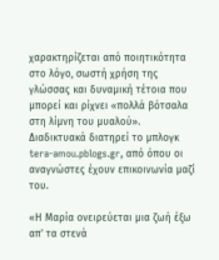χαρακτηρίζεται από ποιητικότητα στο λόγο, σωστή χρήση της γλώσσας και δυναμική τέτοια που μπορεί και ρίχνει «πολλά βότσαλα στη λίμνη του μυαλού». Διαδικτυακά διατηρεί το μπλογκ tera-amou.pblogs.gr, από όπου οι αναγνώστες έχουν επικοινωνία μαζί του.

«Η Μαρία ονειρεύεται μια ζωή έξω απ' τα στενά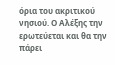όρια του ακριτικού νησιού. Ο Αλέξης την ερωτεύεται και θα την πάρει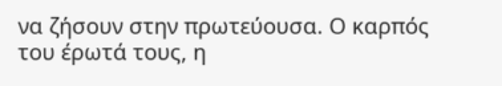να ζήσουν στην πρωτεύουσα. Ο καρπός του έρωτά τους, η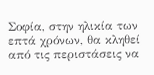Σοφία, στην ηλικία των επτά χρόνων, θα κληθεί από τις περιστάσεις να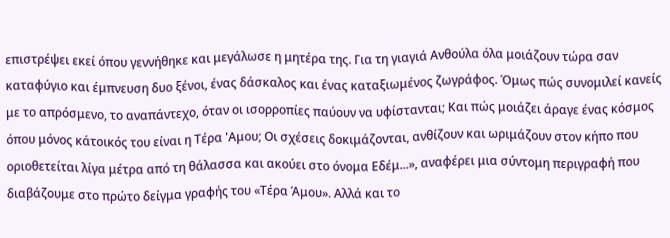επιστρέψει εκεί όπου γεννήθηκε και μεγάλωσε η μητέρα της. Για τη γιαγιά Ανθούλα όλα μοιάζουν τώρα σαν καταφύγιο και έμπνευση δυο ξένοι, ένας δάσκαλος και ένας καταξιωμένος ζωγράφος. Όμως πώς συνομιλεί κανείς με το απρόσμενο, το αναπάντεχο, όταν οι ισορροπίες παύουν να υφίστανται; Και πώς μοιάζει άραγε ένας κόσμος όπου μόνος κάτοικός του είναι η Τέρα 'Αμου; Οι σχέσεις δοκιμάζονται, ανθίζουν και ωριμάζουν στον κήπο που οριοθετείται λίγα μέτρα από τη θάλασσα και ακούει στο όνομα Εδέμ...», αναφέρει μια σύντομη περιγραφή που διαβάζουμε στο πρώτο δείγμα γραφής του «Τέρα Άμου». Αλλά και το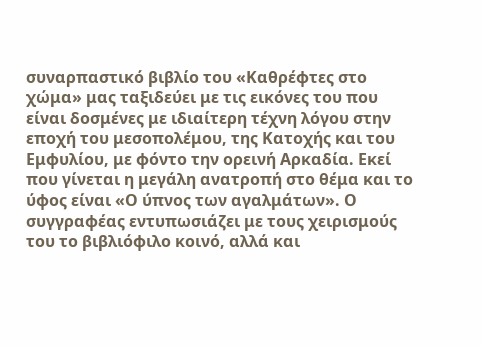συναρπαστικό βιβλίο του «Καθρέφτες στο χώμα» μας ταξιδεύει με τις εικόνες του που είναι δοσμένες με ιδιαίτερη τέχνη λόγου στην εποχή του μεσοπολέμου, της Κατοχής και του Εμφυλίου, με φόντο την ορεινή Αρκαδία. Εκεί που γίνεται η μεγάλη ανατροπή στο θέμα και το ύφος είναι «Ο ύπνος των αγαλμάτων». Ο συγγραφέας εντυπωσιάζει με τους χειρισμούς του το βιβλιόφιλο κοινό, αλλά και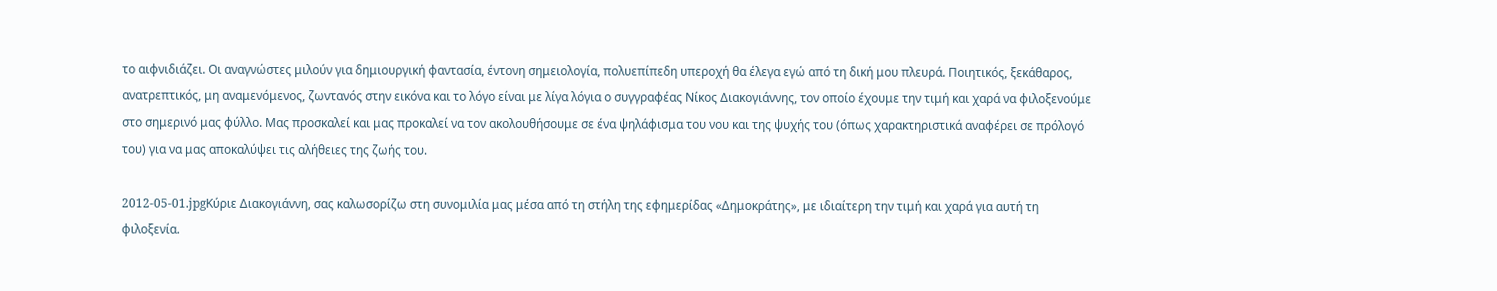το αιφνιδιάζει. Οι αναγνώστες μιλούν για δημιουργική φαντασία, έντονη σημειολογία, πολυεπίπεδη υπεροχή θα έλεγα εγώ από τη δική μου πλευρά. Ποιητικός, ξεκάθαρος, ανατρεπτικός, μη αναμενόμενος, ζωντανός στην εικόνα και το λόγο είναι με λίγα λόγια ο συγγραφέας Νίκος Διακογιάννης, τον οποίο έχουμε την τιμή και χαρά να φιλοξενούμε στο σημερινό μας φύλλο. Μας προσκαλεί και μας προκαλεί να τον ακολουθήσουμε σε ένα ψηλάφισμα του νου και της ψυχής του (όπως χαρακτηριστικά αναφέρει σε πρόλογό του) για να μας αποκαλύψει τις αλήθειες της ζωής του.

2012-05-01.jpgΚύριε Διακογιάννη, σας καλωσορίζω στη συνομιλία μας μέσα από τη στήλη της εφημερίδας «Δημοκράτης», με ιδιαίτερη την τιμή και χαρά για αυτή τη φιλοξενία.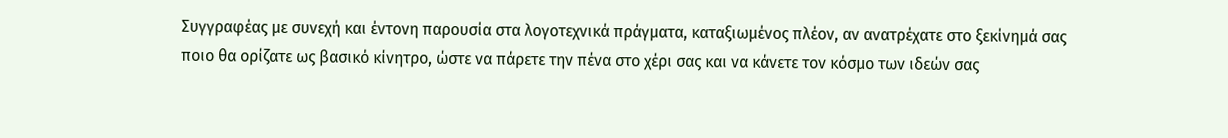Συγγραφέας με συνεχή και έντονη παρουσία στα λογοτεχνικά πράγματα, καταξιωμένος πλέον, αν ανατρέχατε στο ξεκίνημά σας ποιο θα ορίζατε ως βασικό κίνητρο, ώστε να πάρετε την πένα στο χέρι σας και να κάνετε τον κόσμο των ιδεών σας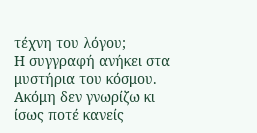τέχνη του λόγου;
Η συγγραφή ανήκει στα μυστήρια του κόσμου. Ακόμη δεν γνωρίζω κι ίσως ποτέ κανείς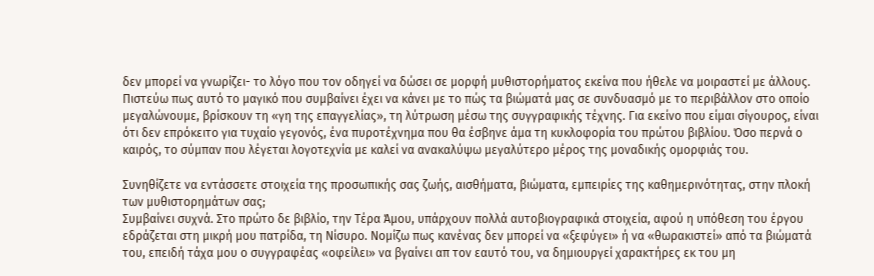δεν μπορεί να γνωρίζει- το λόγο που τον οδηγεί να δώσει σε μορφή μυθιστορήματος εκείνα που ήθελε να μοιραστεί με άλλους. Πιστεύω πως αυτό το μαγικό που συμβαίνει έχει να κάνει με το πώς τα βιώματά μας σε συνδυασμό με το περιβάλλον στο οποίο μεγαλώνουμε, βρίσκουν τη «γη της επαγγελίας», τη λύτρωση μέσω της συγγραφικής τέχνης. Για εκείνο που είμαι σίγουρος, είναι ότι δεν επρόκειτο για τυχαίο γεγονός, ένα πυροτέχνημα που θα έσβηνε άμα τη κυκλοφορία του πρώτου βιβλίου. Όσο περνά ο καιρός, το σύμπαν που λέγεται λογοτεχνία με καλεί να ανακαλύψω μεγαλύτερο μέρος της μοναδικής ομορφιάς του.

Συνηθίζετε να εντάσσετε στοιχεία της προσωπικής σας ζωής, αισθήματα, βιώματα, εμπειρίες της καθημερινότητας, στην πλοκή των μυθιστορημάτων σας;
Συμβαίνει συχνά. Στο πρώτο δε βιβλίο, την Τέρα Άμου, υπάρχουν πολλά αυτοβιογραφικά στοιχεία, αφού η υπόθεση του έργου εδράζεται στη μικρή μου πατρίδα, τη Νίσυρο. Νομίζω πως κανένας δεν μπορεί να «ξεφύγει» ή να «θωρακιστεί» από τα βιώματά του, επειδή τάχα μου ο συγγραφέας «οφείλει» να βγαίνει απ τον εαυτό του, να δημιουργεί χαρακτήρες εκ του μη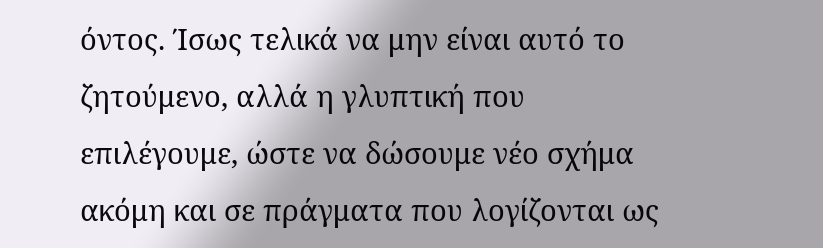όντος. Ίσως τελικά να μην είναι αυτό το ζητούμενο, αλλά η γλυπτική που επιλέγουμε, ώστε να δώσουμε νέο σχήμα ακόμη και σε πράγματα που λογίζονται ως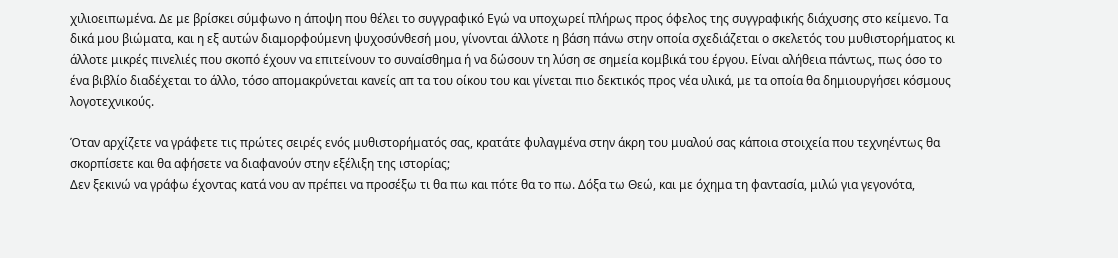χιλιοειπωμένα. Δε με βρίσκει σύμφωνο η άποψη που θέλει το συγγραφικό Εγώ να υποχωρεί πλήρως προς όφελος της συγγραφικής διάχυσης στο κείμενο. Τα δικά μου βιώματα, και η εξ αυτών διαμορφούμενη ψυχοσύνθεσή μου, γίνονται άλλοτε η βάση πάνω στην οποία σχεδιάζεται ο σκελετός του μυθιστορήματος κι άλλοτε μικρές πινελιές που σκοπό έχουν να επιτείνουν το συναίσθημα ή να δώσουν τη λύση σε σημεία κομβικά του έργου. Είναι αλήθεια πάντως, πως όσο το ένα βιβλίο διαδέχεται το άλλο, τόσο απομακρύνεται κανείς απ τα του οίκου του και γίνεται πιο δεκτικός προς νέα υλικά, με τα οποία θα δημιουργήσει κόσμους λογοτεχνικούς.

Όταν αρχίζετε να γράφετε τις πρώτες σειρές ενός μυθιστορήματός σας, κρατάτε φυλαγμένα στην άκρη του μυαλού σας κάποια στοιχεία που τεχνηέντως θα σκορπίσετε και θα αφήσετε να διαφανούν στην εξέλιξη της ιστορίας;
Δεν ξεκινώ να γράφω έχοντας κατά νου αν πρέπει να προσέξω τι θα πω και πότε θα το πω. Δόξα τω Θεώ, και με όχημα τη φαντασία, μιλώ για γεγονότα,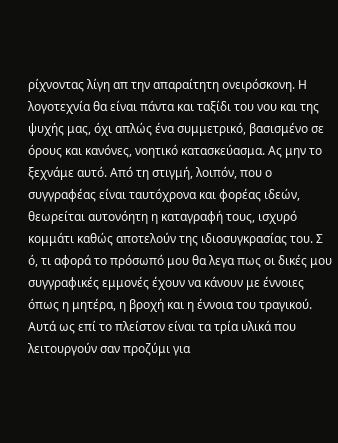ρίχνοντας λίγη απ την απαραίτητη ονειρόσκονη. Η λογοτεχνία θα είναι πάντα και ταξίδι του νου και της ψυχής μας, όχι απλώς ένα συμμετρικό, βασισμένο σε όρους και κανόνες, νοητικό κατασκεύασμα. Ας μην το ξεχνάμε αυτό. Από τη στιγμή, λοιπόν, που ο συγγραφέας είναι ταυτόχρονα και φορέας ιδεών, θεωρείται αυτονόητη η καταγραφή τους, ισχυρό κομμάτι καθώς αποτελούν της ιδιοσυγκρασίας του. Σ ό, τι αφορά το πρόσωπό μου θα λεγα πως οι δικές μου συγγραφικές εμμονές έχουν να κάνουν με έννοιες όπως η μητέρα, η βροχή και η έννοια του τραγικού. Αυτά ως επί το πλείστον είναι τα τρία υλικά που λειτουργούν σαν προζύμι για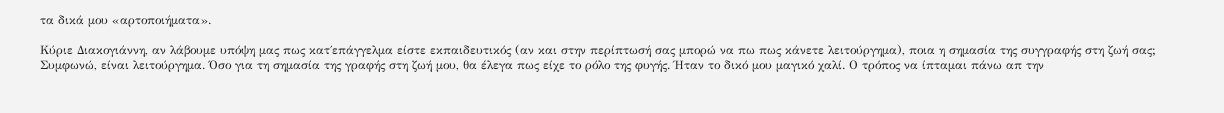τα δικά μου «αρτοποιήματα».

Κύριε Διακογιάννη, αν λάβουμε υπόψη μας πως κατ΄επάγγελμα είστε εκπαιδευτικός (αν και στην περίπτωσή σας μπορώ να πω πως κάνετε λειτούργημα), ποια η σημασία της συγγραφής στη ζωή σας;
Συμφωνώ, είναι λειτούργημα. Όσο για τη σημασία της γραφής στη ζωή μου, θα έλεγα πως είχε το ρόλο της φυγής. Ήταν το δικό μου μαγικό χαλί. Ο τρόπος να ίπταμαι πάνω απ την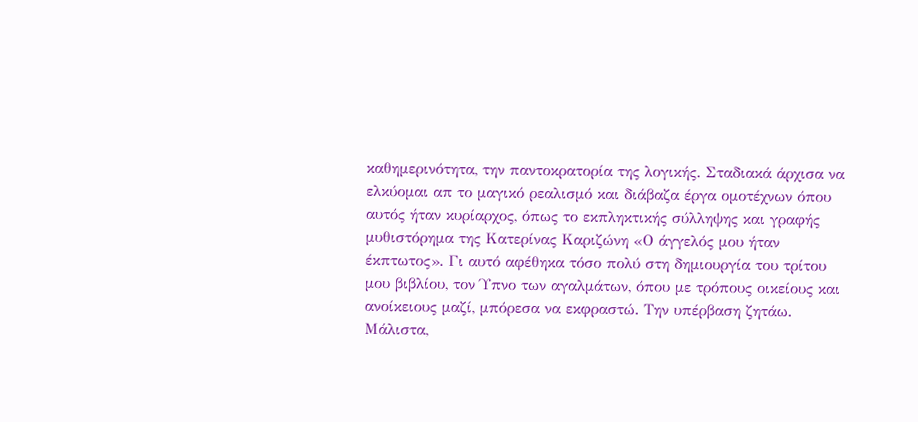καθημερινότητα, την παντοκρατορία της λογικής. Σταδιακά άρχισα να ελκύομαι απ το μαγικό ρεαλισμό και διάβαζα έργα ομοτέχνων όπου αυτός ήταν κυρίαρχος, όπως το εκπληκτικής σύλληψης και γραφής μυθιστόρημα της Κατερίνας Καριζώνη «Ο άγγελός μου ήταν έκπτωτος». Γι αυτό αφέθηκα τόσο πολύ στη δημιουργία του τρίτου μου βιβλίου, τον Ύπνο των αγαλμάτων, όπου με τρόπους οικείους και ανοίκειους μαζί, μπόρεσα να εκφραστώ. Την υπέρβαση ζητάω. Μάλιστα,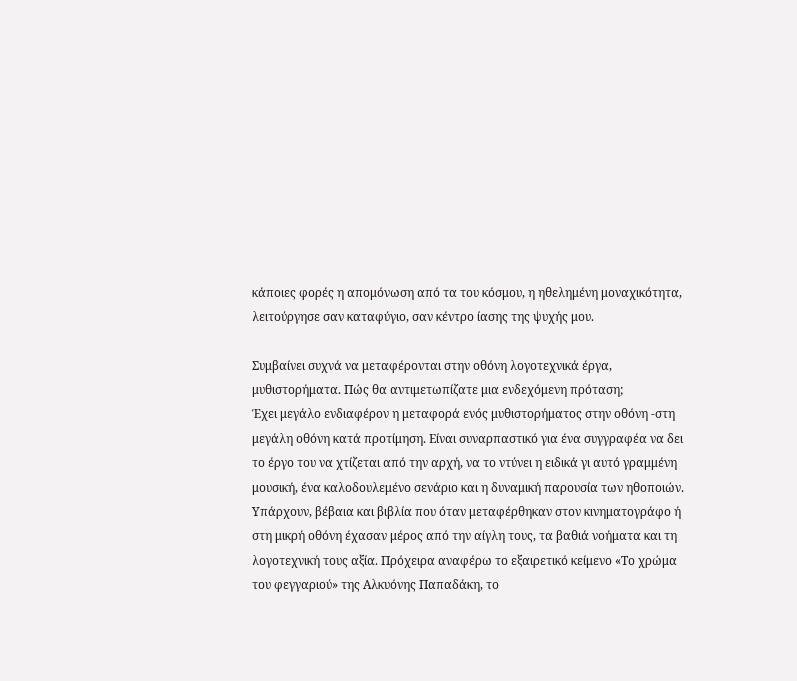κάποιες φορές η απομόνωση από τα του κόσμου, η ηθελημένη μοναχικότητα, λειτούργησε σαν καταφύγιο, σαν κέντρο ίασης της ψυχής μου.

Συμβαίνει συχνά να μεταφέρονται στην οθόνη λογοτεχνικά έργα, μυθιστορήματα. Πώς θα αντιμετωπίζατε μια ενδεχόμενη πρόταση;
Έχει μεγάλο ενδιαφέρον η μεταφορά ενός μυθιστορήματος στην οθόνη -στη μεγάλη οθόνη κατά προτίμηση. Είναι συναρπαστικό για ένα συγγραφέα να δει το έργο του να χτίζεται από την αρχή, να το ντύνει η ειδικά γι αυτό γραμμένη μουσική, ένα καλοδουλεμένο σενάριο και η δυναμική παρουσία των ηθοποιών. Υπάρχουν, βέβαια και βιβλία που όταν μεταφέρθηκαν στον κινηματογράφο ή στη μικρή οθόνη έχασαν μέρος από την αίγλη τους, τα βαθιά νοήματα και τη λογοτεχνική τους αξία. Πρόχειρα αναφέρω το εξαιρετικό κείμενο «Το χρώμα του φεγγαριού» της Αλκυόνης Παπαδάκη, το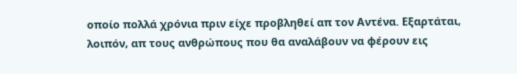οποίο πολλά χρόνια πριν είχε προβληθεί απ τον Αντένα. Εξαρτάται, λοιπόν, απ τους ανθρώπους που θα αναλάβουν να φέρουν εις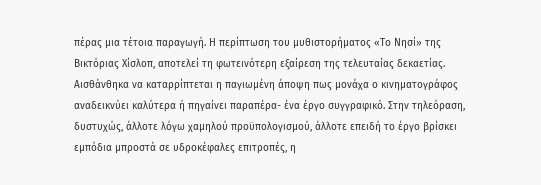πέρας μια τέτοια παραγωγή. Η περίπτωση του μυθιστορήματος «Το Νησί» της Βικτόριας Χίσλοπ, αποτελεί τη φωτεινότερη εξαίρεση της τελευταίας δεκαετίας. Αισθάνθηκα να καταρρίπτεται η παγιωμένη άποψη πως μονάχα ο κινηματογράφος αναδεικνύει καλύτερα ή πηγαίνει παραπέρα- ένα έργο συγγραφικό. Στην τηλεόραση, δυστυχώς, άλλοτε λόγω χαμηλού προϋπολογισμού, άλλοτε επειδή το έργο βρίσκει εμπόδια μπροστά σε υδροκέφαλες επιτροπές, η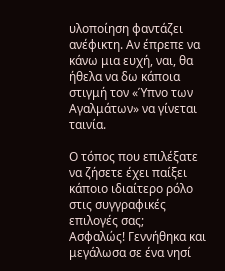υλοποίηση φαντάζει ανέφικτη. Αν έπρεπε να κάνω μια ευχή, ναι, θα ήθελα να δω κάποια στιγμή τον «Ύπνο των Αγαλμάτων» να γίνεται ταινία.

Ο τόπος που επιλέξατε να ζήσετε έχει παίξει κάποιο ιδιαίτερο ρόλο στις συγγραφικές επιλογές σας;
Ασφαλώς! Γεννήθηκα και μεγάλωσα σε ένα νησί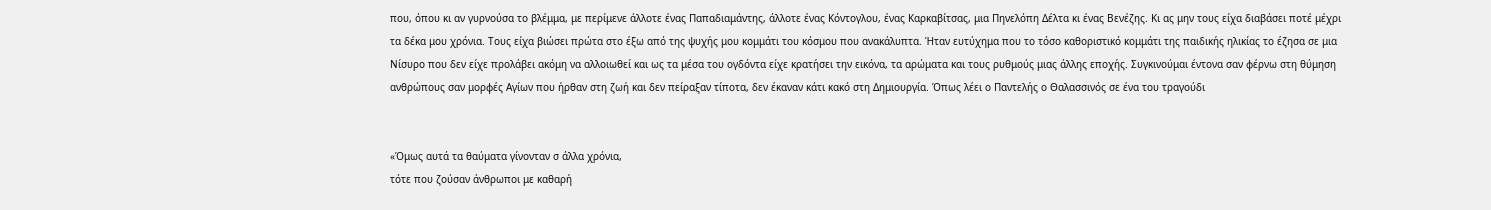που, όπου κι αν γυρνούσα το βλέμμα, με περίμενε άλλοτε ένας Παπαδιαμάντης, άλλοτε ένας Κόντογλου, ένας Καρκαβίτσας, μια Πηνελόπη Δέλτα κι ένας Βενέζης. Κι ας μην τους είχα διαβάσει ποτέ μέχρι τα δέκα μου χρόνια. Τους είχα βιώσει πρώτα στο έξω από της ψυχής μου κομμάτι του κόσμου που ανακάλυπτα. Ήταν ευτύχημα που το τόσο καθοριστικό κομμάτι της παιδικής ηλικίας το έζησα σε μια Νίσυρο που δεν είχε προλάβει ακόμη να αλλοιωθεί και ως τα μέσα του ογδόντα είχε κρατήσει την εικόνα, τα αρώματα και τους ρυθμούς μιας άλλης εποχής. Συγκινούμαι έντονα σαν φέρνω στη θύμηση ανθρώπους σαν μορφές Αγίων που ήρθαν στη ζωή και δεν πείραξαν τίποτα, δεν έκαναν κάτι κακό στη Δημιουργία. Όπως λέει ο Παντελής ο Θαλασσινός σε ένα του τραγούδι


«Όμως αυτά τα θαύματα γίνονταν σ άλλα χρόνια,
τότε που ζούσαν άνθρωποι με καθαρή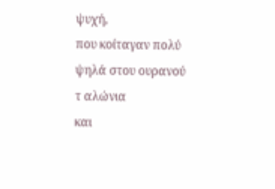ψυχή,
που κοίταγαν πολύ ψηλά στου ουρανού τ αλώνια
και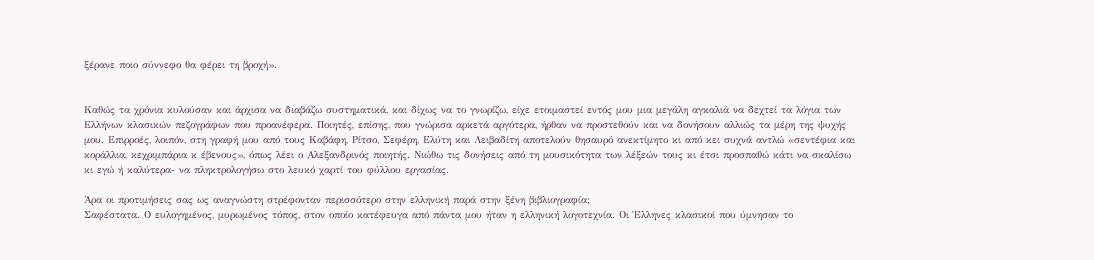ξέρανε ποιο σύννεφο θα φέρει τη βροχή».


Καθώς τα χρόνια κυλούσαν και άρχισα να διαβάζω συστηματικά, και δίχως να το γνωρίζω, είχε ετοιμαστεί εντός μου μια μεγάλη αγκαλιά να δεχτεί τα λόγια των Ελλήνων κλασικών πεζογράφων που προανέφερα. Ποιητές, επίσης, που γνώρισα αρκετά αργότερα, ήρθαν να προστεθούν και να δονήσουν αλλιώς τα μέρη της ψυχής μου. Επιρροές, λοιπόν, στη γραφή μου από τους Καβάφη, Ρίτσο, Σεφέρη, Ελύτη και Λειβαδίτη αποτελούν θησαυρό ανεκτίμητο κι από κει συχνά αντλώ «σεντέφια και κοράλλια, κεχριμπάρια κ έβενους», όπως λέει ο Αλεξανδρινός ποιητής. Νιώθω τις δονήσεις από τη μουσικότητα των λέξεών τους κι έτσι προσπαθώ κάτι να σκαλίσω κι εγώ ή καλύτερα- να πληκτρολογήσω στο λευκό χαρτί του φύλλου εργασίας.

Άρα οι προτιμήσεις σας ως αναγνώστη στρέφονταν περισσότερο στην ελληνική παρά στην ξένη βιβλιογραφία;
Σαφέστατα. Ο ευλογημένος, μυρωμένος τόπος, στον οποίο κατέφευγα από πάντα μου ήταν η ελληνική λογοτεχνία. Οι Έλληνες κλασικοί που ύμνησαν το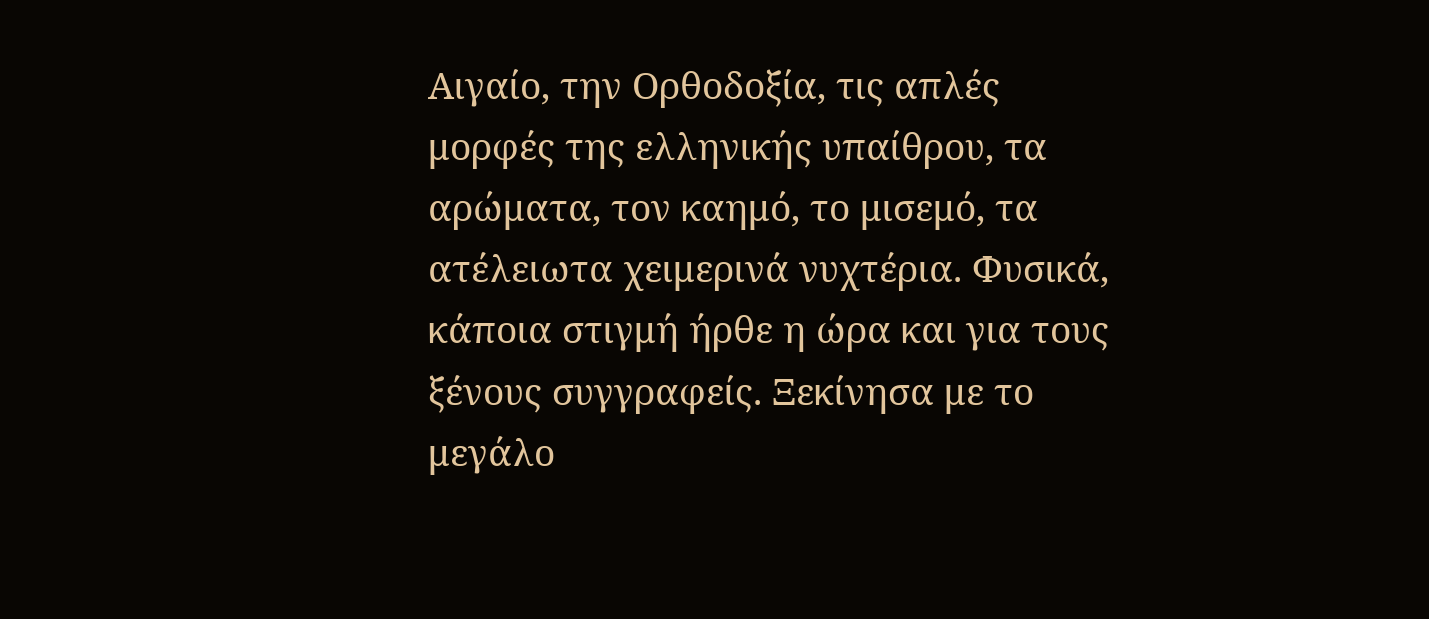Αιγαίο, την Ορθοδοξία, τις απλές μορφές της ελληνικής υπαίθρου, τα αρώματα, τον καημό, το μισεμό, τα ατέλειωτα χειμερινά νυχτέρια. Φυσικά, κάποια στιγμή ήρθε η ώρα και για τους ξένους συγγραφείς. Ξεκίνησα με το μεγάλο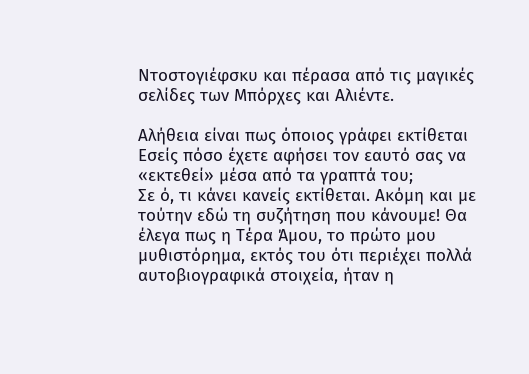Ντοστογιέφσκυ και πέρασα από τις μαγικές σελίδες των Μπόρχες και Αλιέντε.

Αλήθεια είναι πως όποιος γράφει εκτίθεται Εσείς πόσο έχετε αφήσει τον εαυτό σας να «εκτεθεί» μέσα από τα γραπτά του;
Σε ό, τι κάνει κανείς εκτίθεται. Ακόμη και με τούτην εδώ τη συζήτηση που κάνουμε! Θα έλεγα πως η Τέρα Άμου, το πρώτο μου μυθιστόρημα, εκτός του ότι περιέχει πολλά αυτοβιογραφικά στοιχεία, ήταν η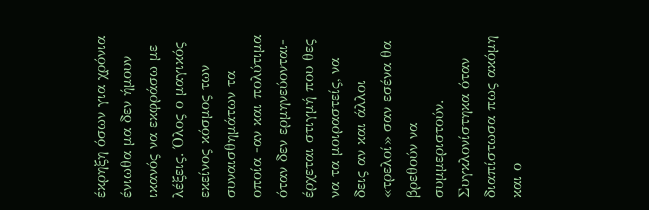έκρηξη όσων για χρόνια ένιωθα μα δεν ήμουν ικανός να εκφράσω με λέξεις. Όλος ο μαγικός εκείνος κόσμος των συναισθημάτων τα οποία -αν και πολύτιμα όταν δεν ερμηνεύονται- έρχεται στιγμή που θες να τα μοιραστείς, να δεις αν και άλλοι «τρελοί» σαν εσένα θα βρεθούν να συμμεριστούν.
Συγκλονίστηκα όταν διαπίστωσα πως ακόμη και ο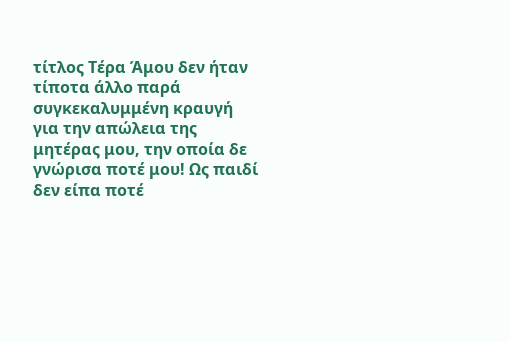τίτλος Τέρα Άμου δεν ήταν τίποτα άλλο παρά συγκεκαλυμμένη κραυγή για την απώλεια της μητέρας μου, την οποία δε γνώρισα ποτέ μου! Ως παιδί δεν είπα ποτέ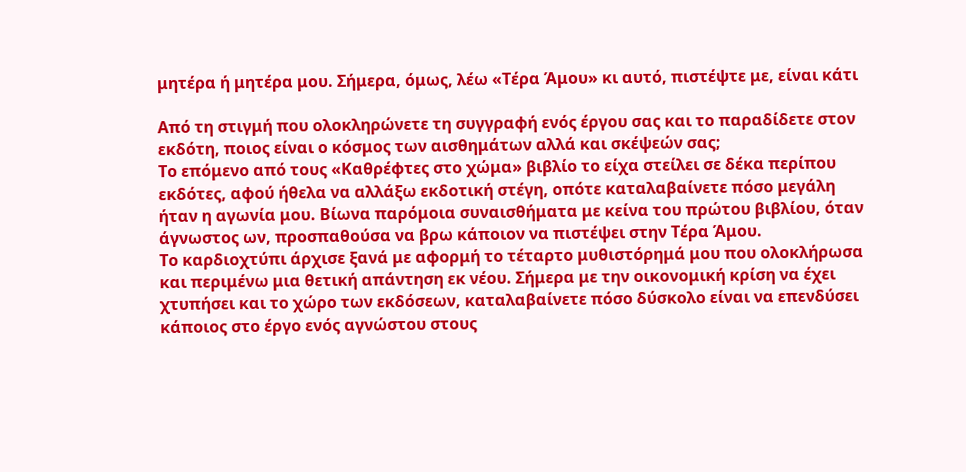μητέρα ή μητέρα μου. Σήμερα, όμως, λέω «Τέρα Άμου» κι αυτό, πιστέψτε με, είναι κάτι

Από τη στιγμή που ολοκληρώνετε τη συγγραφή ενός έργου σας και το παραδίδετε στον εκδότη, ποιος είναι ο κόσμος των αισθημάτων αλλά και σκέψεών σας;
Το επόμενο από τους «Καθρέφτες στο χώμα» βιβλίο το είχα στείλει σε δέκα περίπου εκδότες, αφού ήθελα να αλλάξω εκδοτική στέγη, οπότε καταλαβαίνετε πόσο μεγάλη ήταν η αγωνία μου. Βίωνα παρόμοια συναισθήματα με κείνα του πρώτου βιβλίου, όταν άγνωστος ων, προσπαθούσα να βρω κάποιον να πιστέψει στην Τέρα Άμου.
Το καρδιοχτύπι άρχισε ξανά με αφορμή το τέταρτο μυθιστόρημά μου που ολοκλήρωσα και περιμένω μια θετική απάντηση εκ νέου. Σήμερα με την οικονομική κρίση να έχει χτυπήσει και το χώρο των εκδόσεων, καταλαβαίνετε πόσο δύσκολο είναι να επενδύσει κάποιος στο έργο ενός αγνώστου στους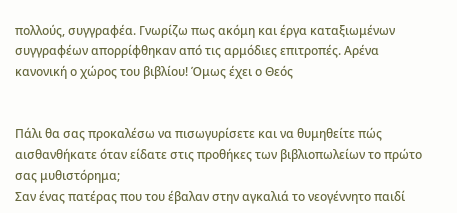πολλούς, συγγραφέα. Γνωρίζω πως ακόμη και έργα καταξιωμένων συγγραφέων απορρίφθηκαν από τις αρμόδιες επιτροπές. Αρένα κανονική ο χώρος του βιβλίου! Όμως έχει ο Θεός


Πάλι θα σας προκαλέσω να πισωγυρίσετε και να θυμηθείτε πώς αισθανθήκατε όταν είδατε στις προθήκες των βιβλιοπωλείων το πρώτο σας μυθιστόρημα;
Σαν ένας πατέρας που του έβαλαν στην αγκαλιά το νεογέννητο παιδί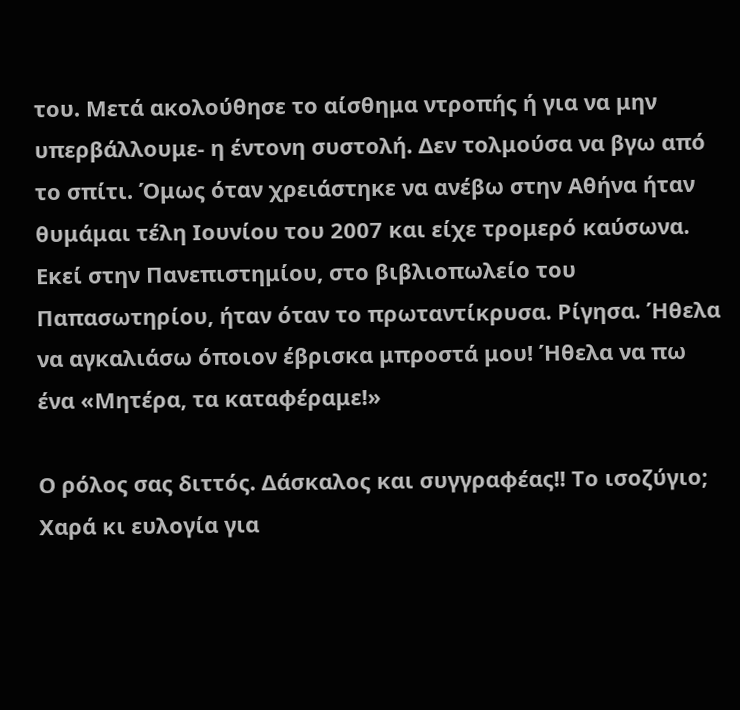του. Μετά ακολούθησε το αίσθημα ντροπής ή για να μην υπερβάλλουμε- η έντονη συστολή. Δεν τολμούσα να βγω από το σπίτι. Όμως όταν χρειάστηκε να ανέβω στην Αθήνα ήταν θυμάμαι τέλη Ιουνίου του 2007 και είχε τρομερό καύσωνα. Εκεί στην Πανεπιστημίου, στο βιβλιοπωλείο του Παπασωτηρίου, ήταν όταν το πρωταντίκρυσα. Ρίγησα. Ήθελα να αγκαλιάσω όποιον έβρισκα μπροστά μου! Ήθελα να πω ένα «Μητέρα, τα καταφέραμε!»

Ο ρόλος σας διττός. Δάσκαλος και συγγραφέας!! Το ισοζύγιο;
Χαρά κι ευλογία για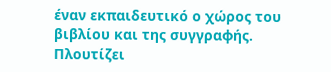έναν εκπαιδευτικό ο χώρος του βιβλίου και της συγγραφής. Πλουτίζει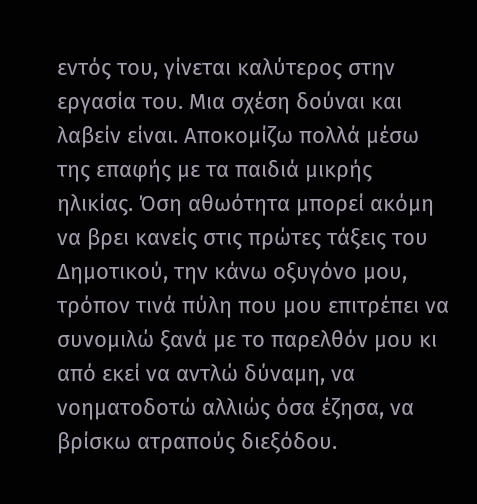εντός του, γίνεται καλύτερος στην εργασία του. Μια σχέση δούναι και λαβείν είναι. Αποκομίζω πολλά μέσω της επαφής με τα παιδιά μικρής ηλικίας. Όση αθωότητα μπορεί ακόμη να βρει κανείς στις πρώτες τάξεις του Δημοτικού, την κάνω οξυγόνο μου, τρόπον τινά πύλη που μου επιτρέπει να συνομιλώ ξανά με το παρελθόν μου κι από εκεί να αντλώ δύναμη, να νοηματοδοτώ αλλιώς όσα έζησα, να βρίσκω ατραπούς διεξόδου.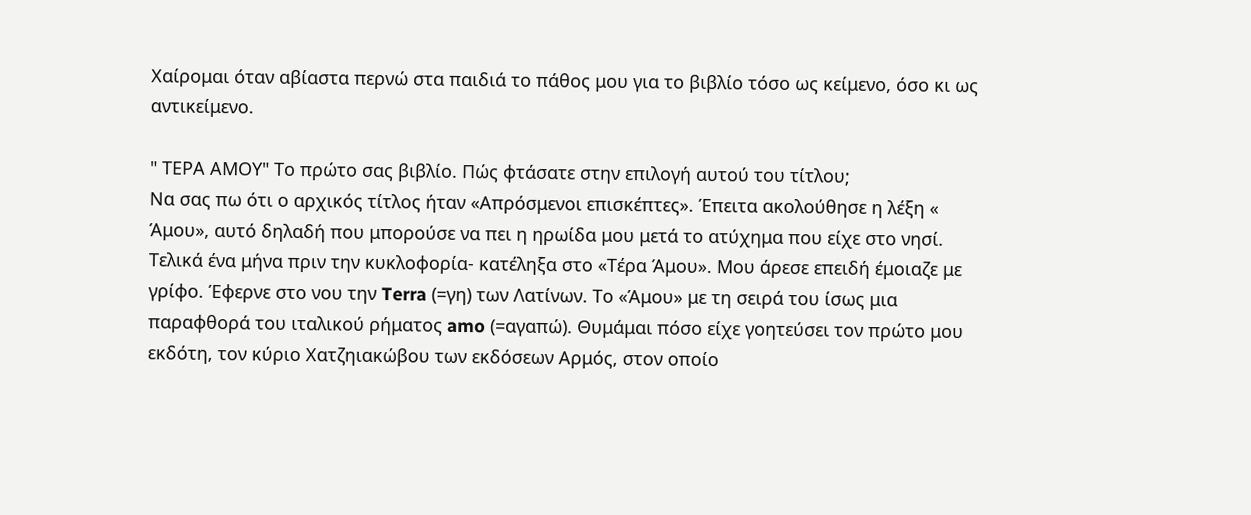Χαίρομαι όταν αβίαστα περνώ στα παιδιά το πάθος μου για το βιβλίο τόσο ως κείμενο, όσο κι ως αντικείμενο.

" ΤΕΡΑ ΑΜΟΥ" Το πρώτο σας βιβλίο. Πώς φτάσατε στην επιλογή αυτού του τίτλου;
Να σας πω ότι ο αρχικός τίτλος ήταν «Απρόσμενοι επισκέπτες». Έπειτα ακολούθησε η λέξη « Άμου», αυτό δηλαδή που μπορούσε να πει η ηρωίδα μου μετά το ατύχημα που είχε στο νησί. Τελικά ένα μήνα πριν την κυκλοφορία- κατέληξα στο «Τέρα Άμου». Μου άρεσε επειδή έμοιαζε με γρίφο. Έφερνε στο νου την Terra (=γη) των Λατίνων. Το «Άμου» με τη σειρά του ίσως μια παραφθορά του ιταλικού ρήματος amo (=αγαπώ). Θυμάμαι πόσο είχε γοητεύσει τον πρώτο μου εκδότη, τον κύριο Χατζηιακώβου των εκδόσεων Αρμός, στον οποίο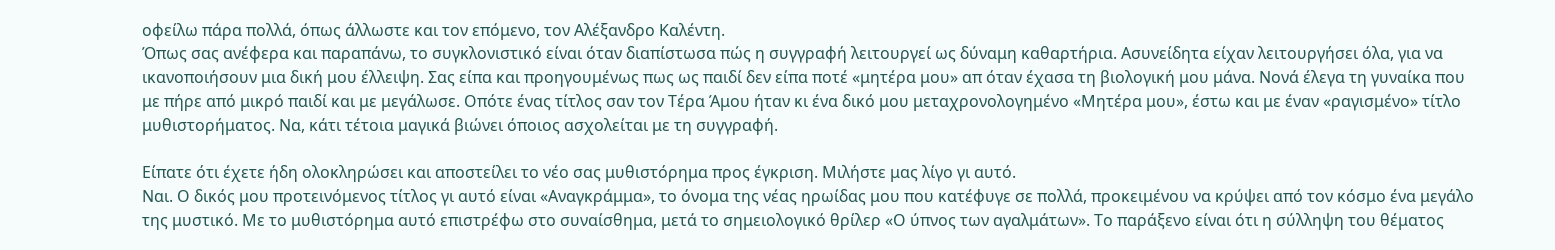οφείλω πάρα πολλά, όπως άλλωστε και τον επόμενο, τον Αλέξανδρο Καλέντη.
Όπως σας ανέφερα και παραπάνω, το συγκλονιστικό είναι όταν διαπίστωσα πώς η συγγραφή λειτουργεί ως δύναμη καθαρτήρια. Ασυνείδητα είχαν λειτουργήσει όλα, για να ικανοποιήσουν μια δική μου έλλειψη. Σας είπα και προηγουμένως πως ως παιδί δεν είπα ποτέ «μητέρα μου» απ όταν έχασα τη βιολογική μου μάνα. Νονά έλεγα τη γυναίκα που με πήρε από μικρό παιδί και με μεγάλωσε. Οπότε ένας τίτλος σαν τον Τέρα Άμου ήταν κι ένα δικό μου μεταχρονολογημένο «Μητέρα μου», έστω και με έναν «ραγισμένο» τίτλο μυθιστορήματος. Να, κάτι τέτοια μαγικά βιώνει όποιος ασχολείται με τη συγγραφή.

Είπατε ότι έχετε ήδη ολοκληρώσει και αποστείλει το νέο σας μυθιστόρημα προς έγκριση. Μιλήστε μας λίγο γι αυτό.
Ναι. Ο δικός μου προτεινόμενος τίτλος γι αυτό είναι «Αναγκράμμα», το όνομα της νέας ηρωίδας μου που κατέφυγε σε πολλά, προκειμένου να κρύψει από τον κόσμο ένα μεγάλο της μυστικό. Με το μυθιστόρημα αυτό επιστρέφω στο συναίσθημα, μετά το σημειολογικό θρίλερ «Ο ύπνος των αγαλμάτων». Το παράξενο είναι ότι η σύλληψη του θέματος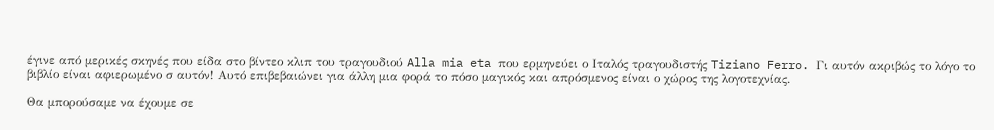έγινε από μερικές σκηνές που είδα στο βίντεο κλιπ του τραγουδιού Alla mia eta που ερμηνεύει ο Ιταλός τραγουδιστής Tiziano Ferro. Γι αυτόν ακριβώς το λόγο το βιβλίο είναι αφιερωμένο σ αυτόν! Αυτό επιβεβαιώνει για άλλη μια φορά το πόσο μαγικός και απρόσμενος είναι ο χώρος της λογοτεχνίας.

Θα μπορούσαμε να έχουμε σε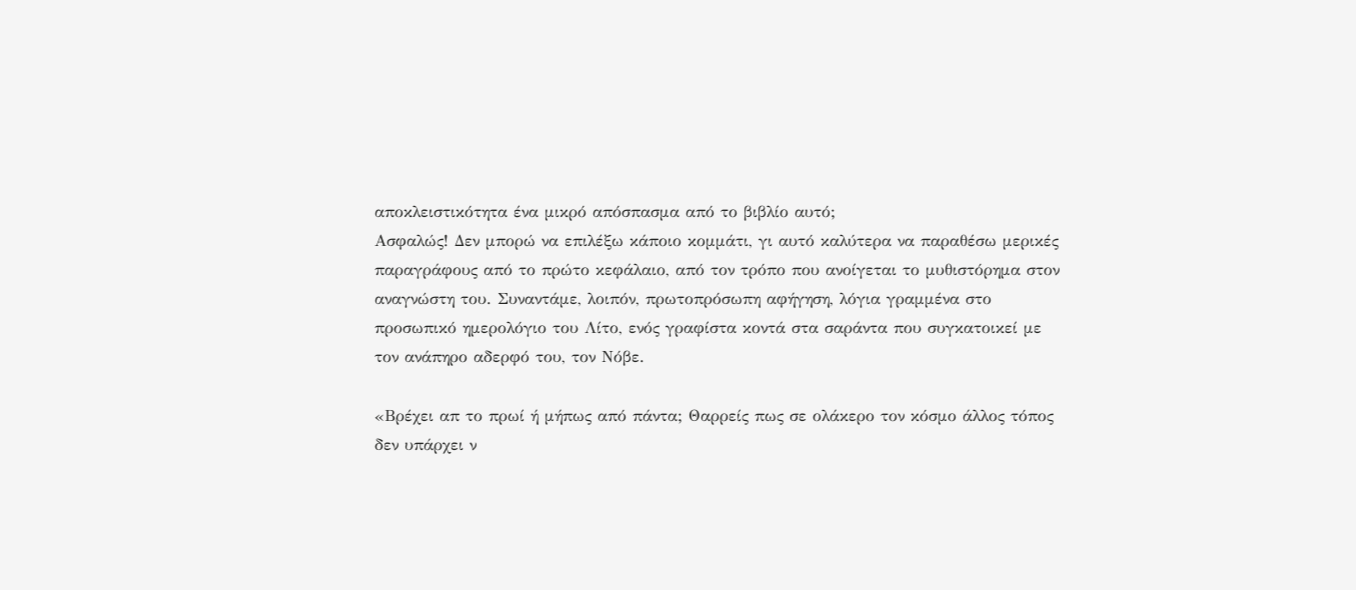αποκλειστικότητα ένα μικρό απόσπασμα από το βιβλίο αυτό;
Ασφαλώς! Δεν μπορώ να επιλέξω κάποιο κομμάτι, γι αυτό καλύτερα να παραθέσω μερικές παραγράφους από το πρώτο κεφάλαιο, από τον τρόπο που ανοίγεται το μυθιστόρημα στον αναγνώστη του. Συναντάμε, λοιπόν, πρωτοπρόσωπη αφήγηση, λόγια γραμμένα στο προσωπικό ημερολόγιο του Λίτο, ενός γραφίστα κοντά στα σαράντα που συγκατοικεί με τον ανάπηρο αδερφό του, τον Νόβε.

«Βρέχει απ το πρωί ή μήπως από πάντα; Θαρρείς πως σε ολάκερο τον κόσμο άλλος τόπος δεν υπάρχει ν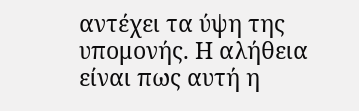αντέχει τα ύψη της υπομονής. Η αλήθεια είναι πως αυτή η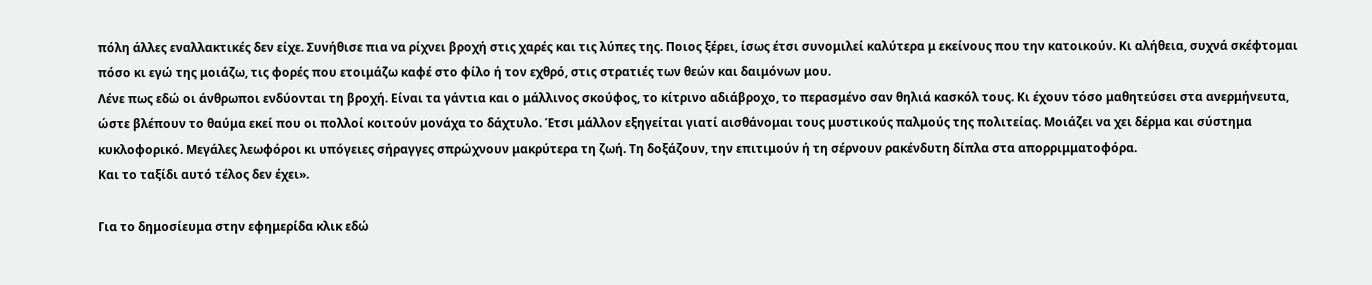πόλη άλλες εναλλακτικές δεν είχε. Συνήθισε πια να ρίχνει βροχή στις χαρές και τις λύπες της. Ποιος ξέρει, ίσως έτσι συνομιλεί καλύτερα μ εκείνους που την κατοικούν. Κι αλήθεια, συχνά σκέφτομαι πόσο κι εγώ της μοιάζω, τις φορές που ετοιμάζω καφέ στο φίλο ή τον εχθρό, στις στρατιές των θεών και δαιμόνων μου.
Λένε πως εδώ οι άνθρωποι ενδύονται τη βροχή. Είναι τα γάντια και ο μάλλινος σκούφος, το κίτρινο αδιάβροχο, το περασμένο σαν θηλιά κασκόλ τους. Κι έχουν τόσο μαθητεύσει στα ανερμήνευτα, ώστε βλέπουν το θαύμα εκεί που οι πολλοί κοιτούν μονάχα το δάχτυλο. Έτσι μάλλον εξηγείται γιατί αισθάνομαι τους μυστικούς παλμούς της πολιτείας. Μοιάζει να χει δέρμα και σύστημα κυκλοφορικό. Μεγάλες λεωφόροι κι υπόγειες σήραγγες σπρώχνουν μακρύτερα τη ζωή. Τη δοξάζουν, την επιτιμούν ή τη σέρνουν ρακένδυτη δίπλα στα απορριμματοφόρα.
Και το ταξίδι αυτό τέλος δεν έχει».

Για το δημοσίευμα στην εφημερίδα κλικ εδώ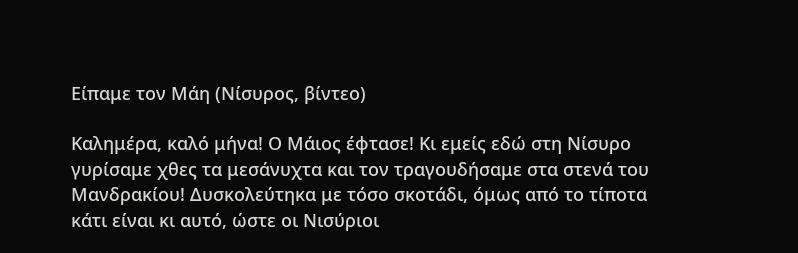Είπαμε τον Μάη (Νίσυρος, βίντεο)

Καλημέρα, καλό μήνα! Ο Μάιος έφτασε! Κι εμείς εδώ στη Νίσυρο γυρίσαμε χθες τα μεσάνυχτα και τον τραγουδήσαμε στα στενά του Μανδρακίου! Δυσκολεύτηκα με τόσο σκοτάδι, όμως από το τίποτα κάτι είναι κι αυτό, ώστε οι Νισύριοι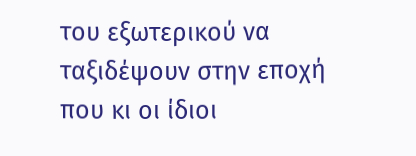του εξωτερικού να ταξιδέψουν στην εποχή που κι οι ίδιοι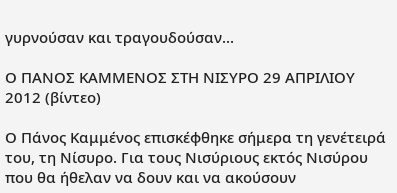γυρνούσαν και τραγουδούσαν...

Ο ΠΑΝΟΣ ΚΑΜΜΕΝΟΣ ΣΤΗ ΝΙΣΥΡΟ 29 ΑΠΡΙΛΙΟΥ 2012 (βίντεο)

Ο Πάνος Καμμένος επισκέφθηκε σήμερα τη γενέτειρά του, τη Νίσυρο. Για τους Νισύριους εκτός Νισύρου που θα ήθελαν να δουν και να ακούσουν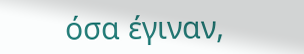όσα έγιναν,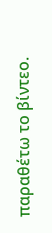παραθέτω το βίντεο.